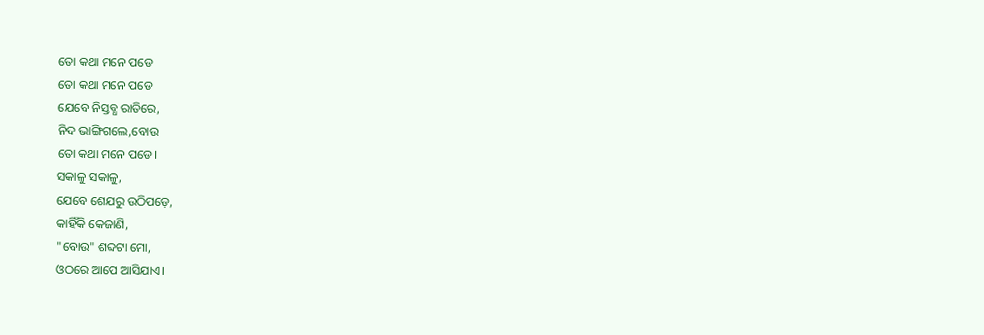ତୋ କଥା ମନେ ପଡେ
ତୋ କଥା ମନେ ପଡେ
ଯେବେ ନିସ୍ତବ୍ଧ ରାତିରେ,
ନିଦ ଭାଙ୍ଗିଗଲେ,ବୋଉ
ତୋ କଥା ମନେ ପଡେ।
ସକାଳୁ ସକାଳୁ,
ଯେବେ ଶେଯରୁ ଉଠିପଡ଼େ,
କାହିଁକି କେଜାଣି,
"ବୋଉ" ଶବ୍ଦଟା ମୋ,
ଓଠରେ ଆପେ ଆସିଯାଏ।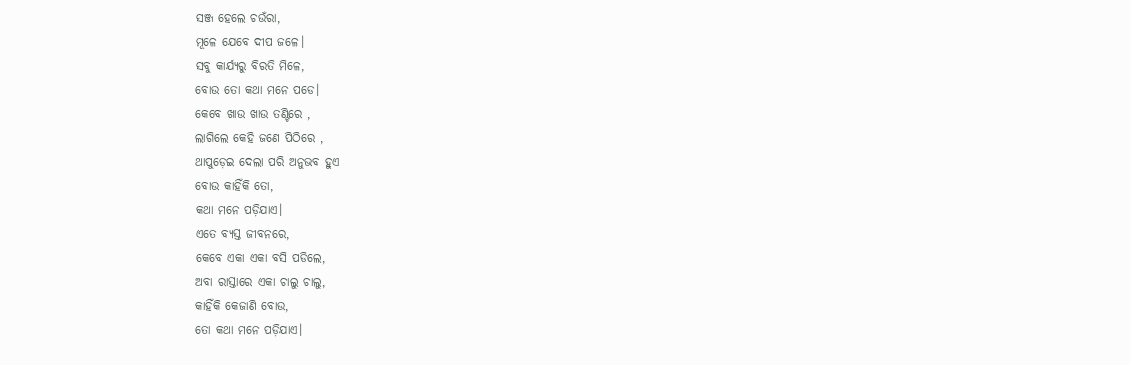ସଞ୍ଜ ହେଲେ ଚଉଁରା,
ମୂଳେ ଯେବେ ଦୀପ ଜଳେ।
ସବୁ କାର୍ଯ୍ୟରୁ ବିରତି ମିଳେ,
ବୋଉ ତୋ କଥା ମନେ ପଡେ।
କେବେ ଖାଉ ଖାଉ ତଣ୍ଟିରେ ,
ଲାଗିଲେ କେହି ଜଣେ ପିଠିରେ ,
ଥାପୁଡ଼େଇ ଦେଲା ପରି ଅନୁଭବ ହୁଏ
ବୋଉ କାହିଁକି ତୋ,
କଥା ମନେ ପଡ଼ିଯାଏ।
ଏତେ ବ୍ୟସ୍ତ ଜୀବନରେ,
କେବେ ଏକା ଏକା ବସି ପଡିଲେ,
ଅବା ରାସ୍ତାରେ ଏକା ଚାଲୁ ଚାଲୁ,
କାହିଁକି କେଜାଣି ବୋଉ,
ତୋ କଥା ମନେ ପଡ଼ିଯାଏ।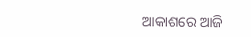ଆକାଶରେ ଆଜି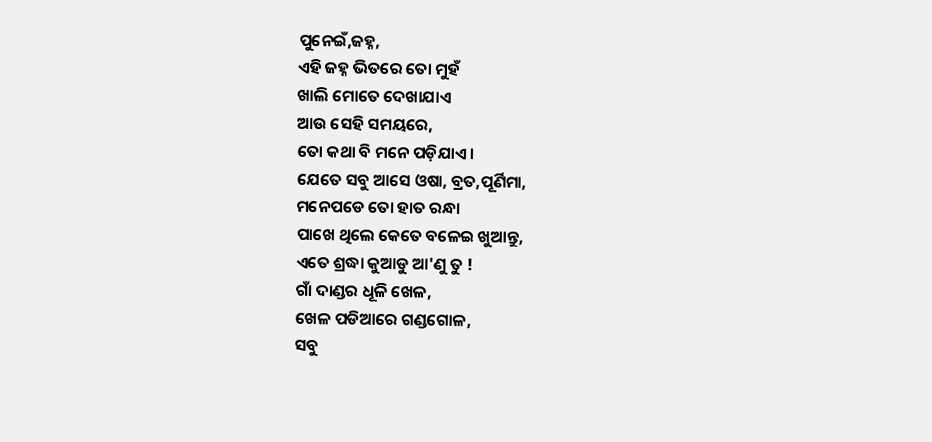ପୁନେଇଁ,ଜହ୍ନ,
ଏହି ଜହ୍ନ ଭିତରେ ତୋ ମୁହଁ
ଖାଲି ମୋତେ ଦେଖାଯାଏ
ଆଉ ସେହି ସମୟରେ,
ତୋ କଥା ବି ମନେ ପଡ଼ିଯାଏ।
ଯେତେ ସବୁ ଆସେ ଓଷା, ବ୍ରତ,ପୂର୍ଣିମା,
ମନେପଡେ ତୋ ହାତ ରନ୍ଧା
ପାଖେ ଥିଲେ କେତେ ବଳେଇ ଖୁଆନ୍ତୁ,
ଏତେ ଶ୍ରଦ୍ଧା କୁଆଡୁ ଆ'ଣୁ ତୁ !
ଗାଁ ଦାଣ୍ଡର ଧୂଳି ଖେଳ,
ଖେଳ ପଡିଆରେ ଗଣ୍ଡଗୋଳ,
ସବୁ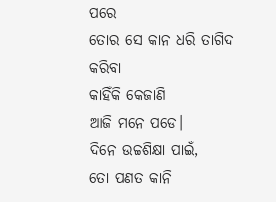ପରେ
ତୋର ସେ କାନ ଧରି ତାଗିଦ କରିବା
କାହିଁକି କେଜାଣି
ଆଜି ମନେ ପଡେ।
ଦିନେ ଉଚ୍ଚଶିକ୍ଷା ପାଇଁ,
ତୋ ପଣତ କାନି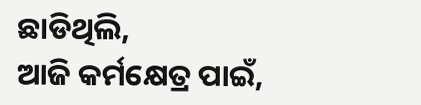ଛାଡିଥିଲି,
ଆଜି କର୍ମକ୍ଷେତ୍ର ପାଇଁ,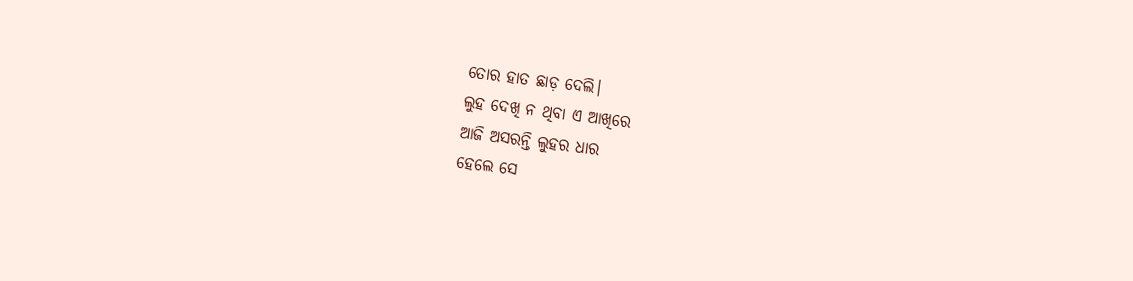ତୋର ହାତ ଛାଡ଼ ଦେଲି।
ଲୁହ ଦେଖି ନ ଥିବା ଏ ଆଖିରେ
ଆଜି ଅସରନ୍ତି ଲୁହର ଧାର
ହେଲେ ସେ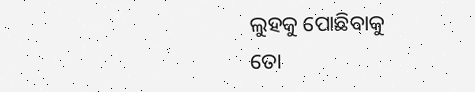ଲୁହକୁ ପୋଛିବାକୁ
ତୋ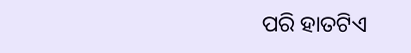ପରି ହାତଟିଏ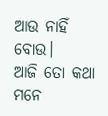ଆଉ ନାହିଁ ବୋଉ।
ଆଜି ତୋ କଥା ମନେ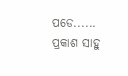ପଡେ......
ପ୍ରକାଶ ସାହୁ